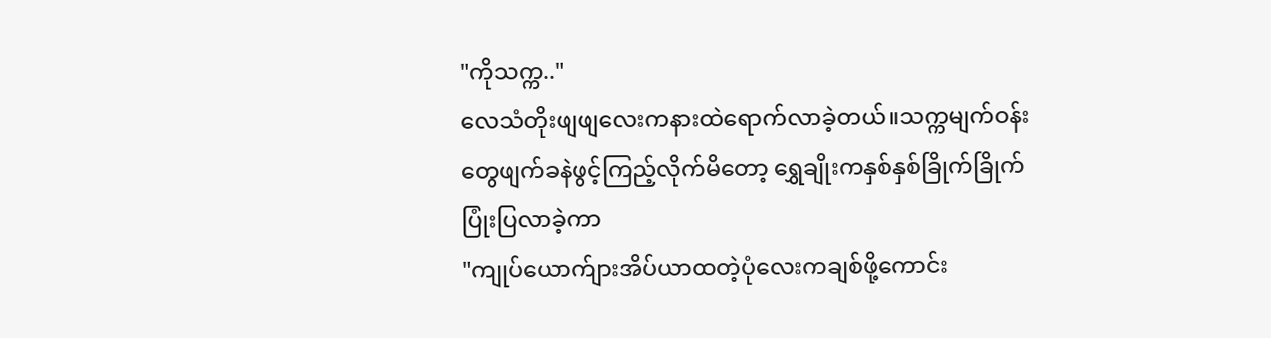"ကိုသက္က.."
လေသံတိုးဖျဖျလေးကနားထဲရောက်လာခဲ့တယ်။သက္ကမျက်ဝန်းတွေဖျက်ခနဲဖွင့်ကြည့်လိုက်မိတော့ ရွှေချိုးကနှစ်နှစ်ခြိုက်ခြိုက်ပြုံးပြလာခဲ့ကာ
"ကျုပ်ယောက်ျားအိပ်ယာထတဲ့ပုံလေးကချစ်ဖို့ကောင်း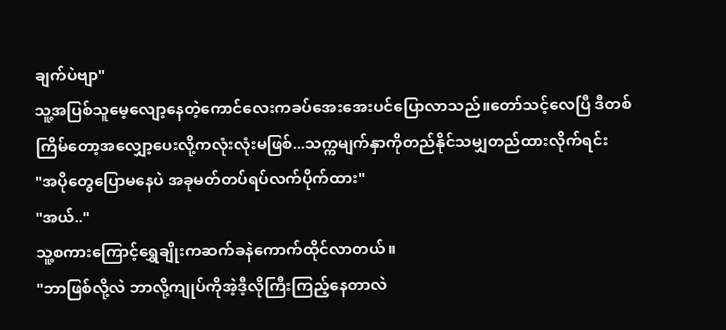ချက်ပဲဗျာ"
သူ့အပြစ်သူမေ့လျော့နေတဲ့ကောင်လေးကခပ်အေးအေးပင်ပြောလာသည်။တော်သင့်လေပြီ ဒီတစ်ကြိမ်တော့အလျှော့ပေးလို့ကလုံးလုံးမဖြစ်...သက္ကမျက်နှာကိုတည်နိုင်သမျှတည်ထားလိုက်ရင်း
"အပိုတွေပြောမနေပဲ အခုမတ်တပ်ရပ်လက်ပိုက်ထား"
"အယ်.."
သူ့စကားကြောင့်ရွှေချိုးကဆက်ခနဲကောက်ထိုင်လာတယ်။
"ဘာဖြစ်လို့လဲ ဘာလို့ကျုပ်ကိုအဲ့ဒီ့လိုကြီးကြည့်နေတာလဲ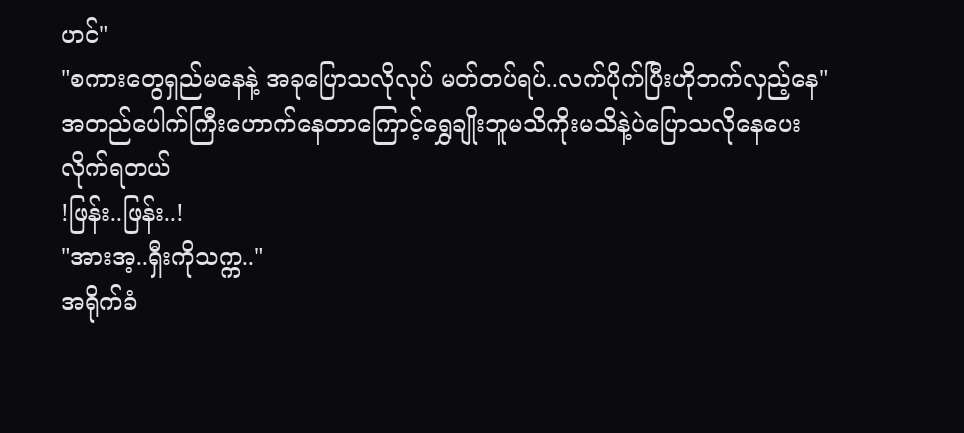ဟင်"
"စကားတွေရှည်မနေနဲ့ အခုပြောသလိုလုပ် မတ်တပ်ရပ်..လက်ပိုက်ပြီးဟိုဘက်လှည့်နေ"
အတည်ပေါက်ကြီးဟောက်နေတာကြောင့်ရွှေချိုးဘူမသိကိုးမသိနဲ့ပဲပြောသလိုနေပေးလိုက်ရတယ်
!ဖြန်း..ဖြန်း..!
"အားအ့..ရှီးကိုသက္က.."
အရိုက်ခံ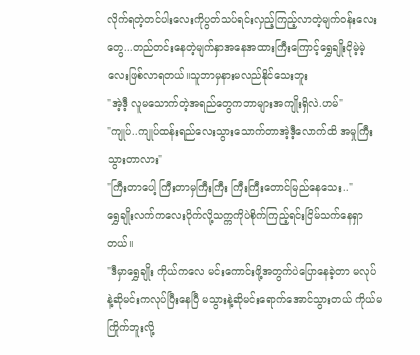လိုက်ရတဲ့တင်ပါးလေးကိုပွတ်သပ်ရင်းလှည့်ကြည့်လာတဲ့မျက်ဝန်းလေးတွေ...တည်တင်းနေတဲ့မျက်နှာအနေအထားကြီးကြောင့်ရွှေချိုးငိုမဲ့မဲ့လေးဖြစ်လာရတယ်။သူဘာမှနားမလည်နိုင်သေးဘူး
"အဲ့ဒီ့ လူမသောက်တဲ့အရည်တွေကဘာများအကျိုးရှိလဲ.ဟမ်"
"ကျုပ်..ကျုပ်ထန်းရည်လေးသွားသောက်တာအဲ့ဒီ့လောက်ထိ အမှုကြီးသွားတာလား"
"ကြီးတာပေါ့ ကြီးတာမှကြီးကြီး ကြီးကြီးတောင်မြည်နေသေး.."
ရွှေချိုးလက်ကလေးပိုက်လို့သက္ကကိုပဲစိုက်ကြည့်ရင်းငြိမ်သက်နေရှာတယ်။
"ဒီမှာရွှေချိုး ကိုယ်ကလေ မင်းကောင်းဖို့အတွက်ပဲပြောနေခဲ့တာ မလုပ်နဲ့ဆိုမင်းကလုပ်ပြီးနေပြီ မသွားနဲ့ဆိုမင်းရောက်အောင်သွားတယ် ကိုယ်မကြိုက်ဘူးလို့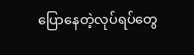ပြောနေတဲ့လုပ်ရပ်တွေ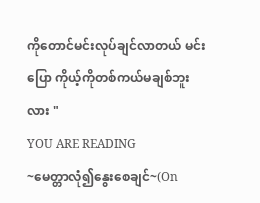ကိုတောင်မင်းလုပ်ချင်လာတယ် မင်းပြော ကိုယ့်ကိုတစ်ကယ်မချစ်ဘူးလား "
YOU ARE READING
~မေတ္တာလုံ၍နွေးစေချင်~(On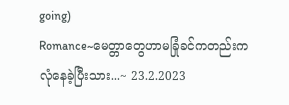going)
Romance~မေတ္တာတွေဟာမခြုံခင်ကတည်းက လုံနေခဲ့ပြီးသား...~ 23.2.2023